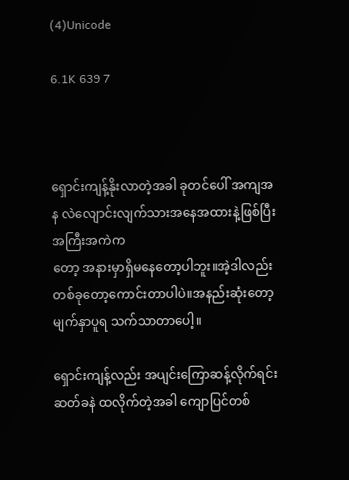(4)Unicode

6.1K 639 7



ရှောင်းကျန့်နိုးလာတဲ့အခါ ခုတင်ပေါ် အကျအန လဲလျောင်းလျက်သားအနေအထားနဲ့ဖြစ်ပြီး အကြီးအကဲက
တော့ အနားမှာရှိမနေတော့ပါဘူး။အဲ့ဒါလည်း တစ်ခုတော့ကောင်းတာပါပဲ။အနည်းဆုံးတော့ မျက်နှာပူရ သက်သာတာပေါ့။

ရှောင်းကျန့်လည်း အပျင်းကြောဆန့်လိုက်ရင်း ဆတ်ခနဲ ထလိုက်တဲ့အခါ ကျောပြင်တစ်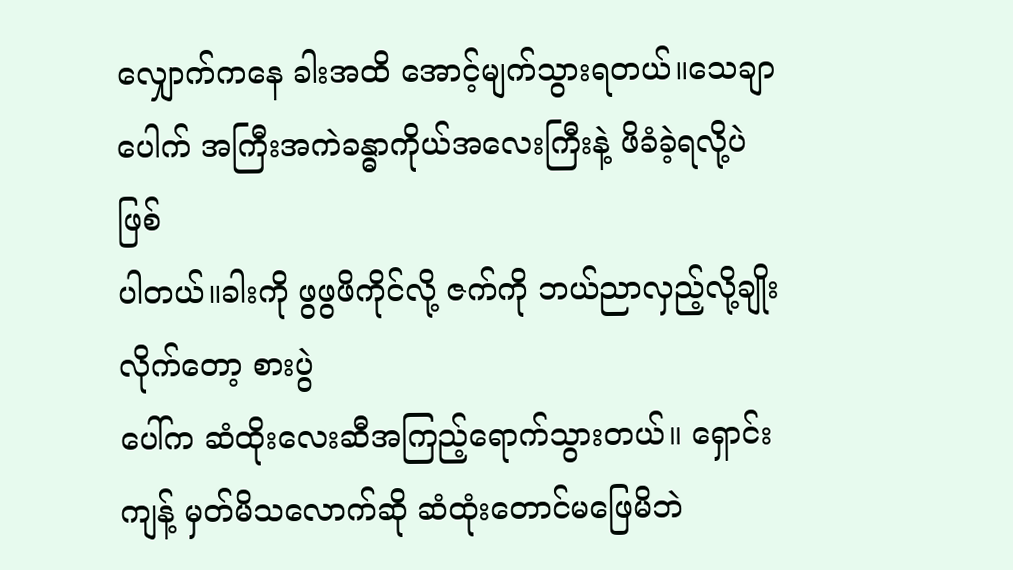လျှောက်ကနေ ခါးအထိ အောင့်မျက်သွားရတယ်။သေချာပေါက် အကြီးအကဲခန္ဓာကိုယ်အလေးကြီးနဲ့ ဖိခံခဲ့ရလို့ပဲ ဖြစ်
ပါတယ်။ခါးကို ဖွဖွဖိကိုင်လို့ ဇက်ကို ဘယ်ညာလှည့်လို့ချိုးလိုက်တော့ စားပွဲ
ပေါ်က ဆံထိုးလေးဆီအကြည့်ရောက်သွားတယ်။ ရှောင်းကျန့် မှတ်မိသလောက်ဆို ဆံထုံးတောင်မဖြေမိဘဲ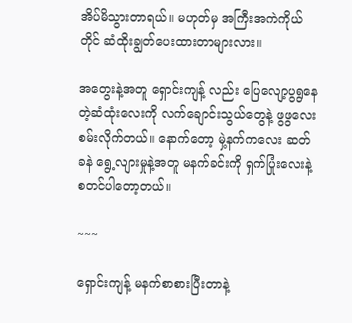အိပ်မိသွားတာရယ်။ မဟုတ်မှ အကြီးအကဲကိုယ်တိုင် ဆံထိုးချွတ်ပေးထားတာများလား။

အတွေးနဲ့အတူ ရှောင်းကျန့် လည်း ပြေလျော့ပွရွနေတဲ့ဆံထုံးလေးကို လက်ချောင်းသွယ်တွေနဲ့ ဖွဖွလေးစမ်းလိုက်တယ်။ နောက်တော့ မှဲ့နက်ကလေး ဆတ်ခနဲ ရွေ့လျားမှုနဲ့အတူ မနက်ခင်းကို ရှက်ပြုံးလေးနဲ့ စတင်ပါတော့တယ်။

~~~

ရှောင်းကျန့် မနက်စာစားပြီးတာနဲ့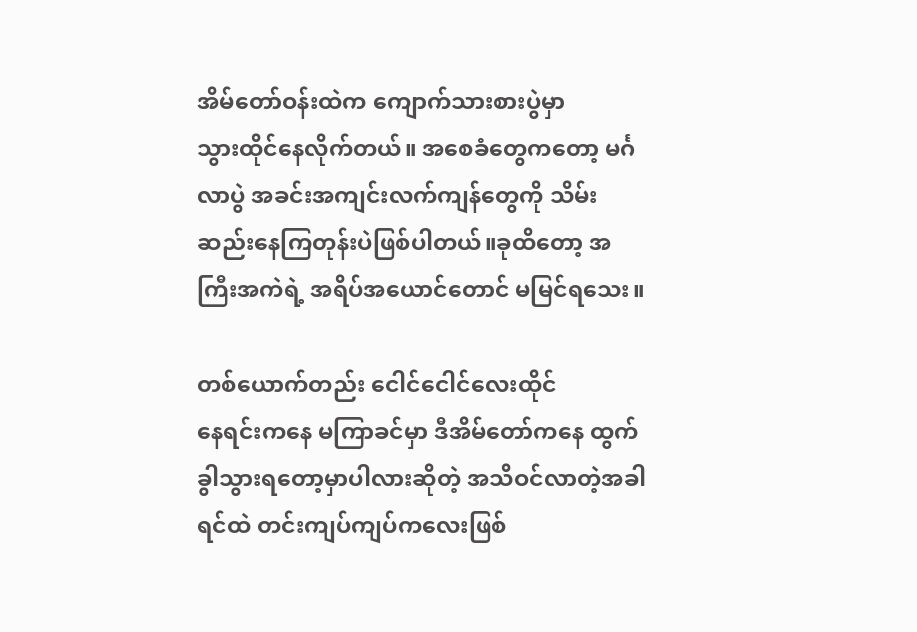အိမ်တော်ဝန်းထဲက ကျောက်သားစားပွဲမှာ
သွားထိုင်နေလိုက်တယ်။ အစေခံတွေကတော့ မင်္ဂလာပွဲ အခင်းအကျင်းလက်ကျန်တွေကို သိမ်းဆည်းနေကြတုန်းပဲဖြစ်ပါတယ်။ခုထိတော့ အကြီးအကဲရဲ့ အရိပ်အယောင်တောင် မမြင်ရသေး။

တစ်ယောက်တည်း ငေါင်ငေါင်လေးထိုင်
နေရင်းကနေ မကြာခင်မှာ ဒီအိမ်တော်ကနေ ထွက်ခွါသွားရတော့မှာပါလားဆိုတဲ့ အသိဝင်လာတဲ့အခါ ရင်ထဲ တင်းကျပ်ကျပ်ကလေးဖြစ်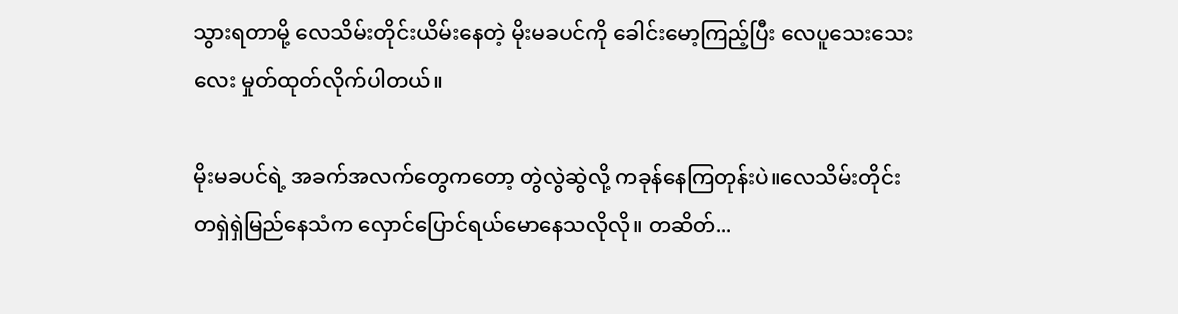သွားရတာမို့ လေသိမ်းတိုင်းယိမ်းနေတဲ့ မိုးမခပင်ကို ခေါင်းမော့ကြည့်ပြီး လေပူသေးသေးလေး မှုတ်ထုတ်လိုက်ပါတယ်။

မိုးမခပင်ရဲ့ အခက်အလက်တွေကတော့ တွဲလွဲဆွဲလို့ ကခုန်နေကြတုန်းပဲ။လေသိမ်းတိုင်း တရှဲရှဲမြည်နေသံက လှောင်ပြောင်ရယ်မောနေသလိုလို။ တဆိတ်...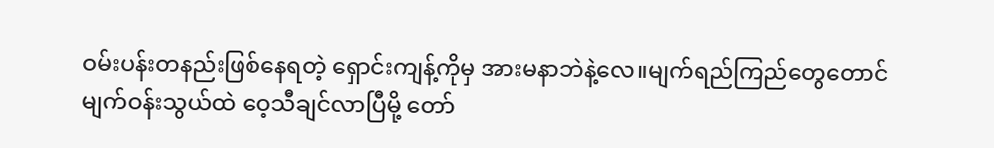ဝမ်းပန်းတနည်းဖြစ်နေရတဲ့ ရှောင်းကျန့်ကိုမှ အားမနာဘဲနဲ့လေ။မျက်ရည်ကြည်တွေတောင် မျက်ဝန်းသွယ်ထဲ ဝေ့သီချင်လာပြီမို့ တော်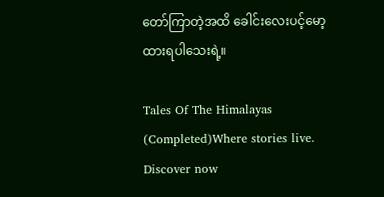တော်ကြာတဲ့အထိ ခေါင်းလေးပင့်မော့ထားရပါသေးရဲ့။

Tales Of The Himalayas (Completed)Where stories live. Discover now